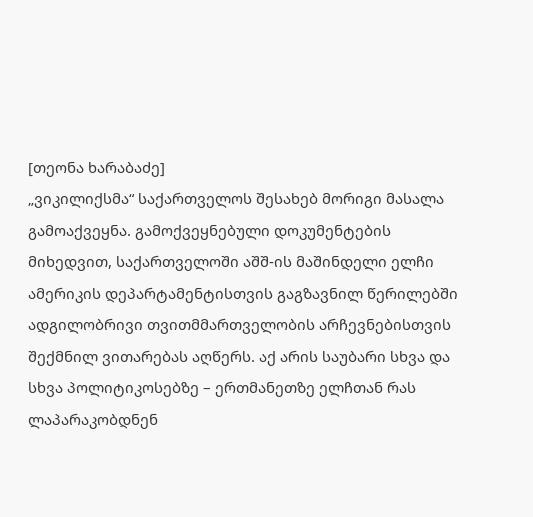[თეონა ხარაბაძე]
„ვიკილიქსმა“ საქართველოს შესახებ მორიგი მასალა გამოაქვეყნა. გამოქვეყნებული დოკუმენტების მიხედვით, საქართველოში აშშ-ის მაშინდელი ელჩი ამერიკის დეპარტამენტისთვის გაგზავნილ წერილებში ადგილობრივი თვითმმართველობის არჩევნებისთვის შექმნილ ვითარებას აღწერს. აქ არის საუბარი სხვა და სხვა პოლიტიკოსებზე – ერთმანეთზე ელჩთან რას ლაპარაკობდნენ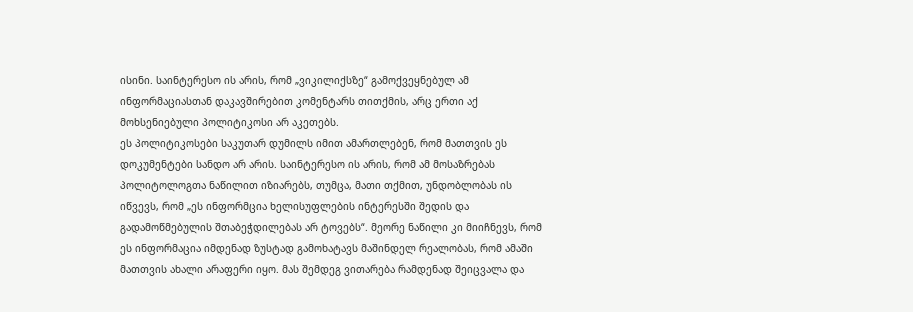ისინი. საინტერესო ის არის, რომ „ვიკილიქსზე“ გამოქვეყნებულ ამ ინფორმაციასთან დაკავშირებით კომენტარს თითქმის, არც ერთი აქ მოხსენიებული პოლიტიკოსი არ აკეთებს.
ეს პოლიტიკოსები საკუთარ დუმილს იმით ამართლებენ, რომ მათთვის ეს დოკუმენტები სანდო არ არის. საინტერესო ის არის, რომ ამ მოსაზრებას პოლიტოლოგთა ნაწილით იზიარებს, თუმცა, მათი თქმით, უნდობლობას ის იწვევს, რომ „ეს ინფორმცია ხელისუფლების ინტერესში შედის და გადამოწმებულის შთაბეჭდილებას არ ტოვებს“. მეორე ნაწილი კი მიიჩნევს, რომ ეს ინფორმაცია იმდენად ზუსტად გამოხატავს მაშინდელ რეალობას, რომ ამაში მათთვის ახალი არაფერი იყო. მას შემდეგ ვითარება რამდენად შეიცვალა და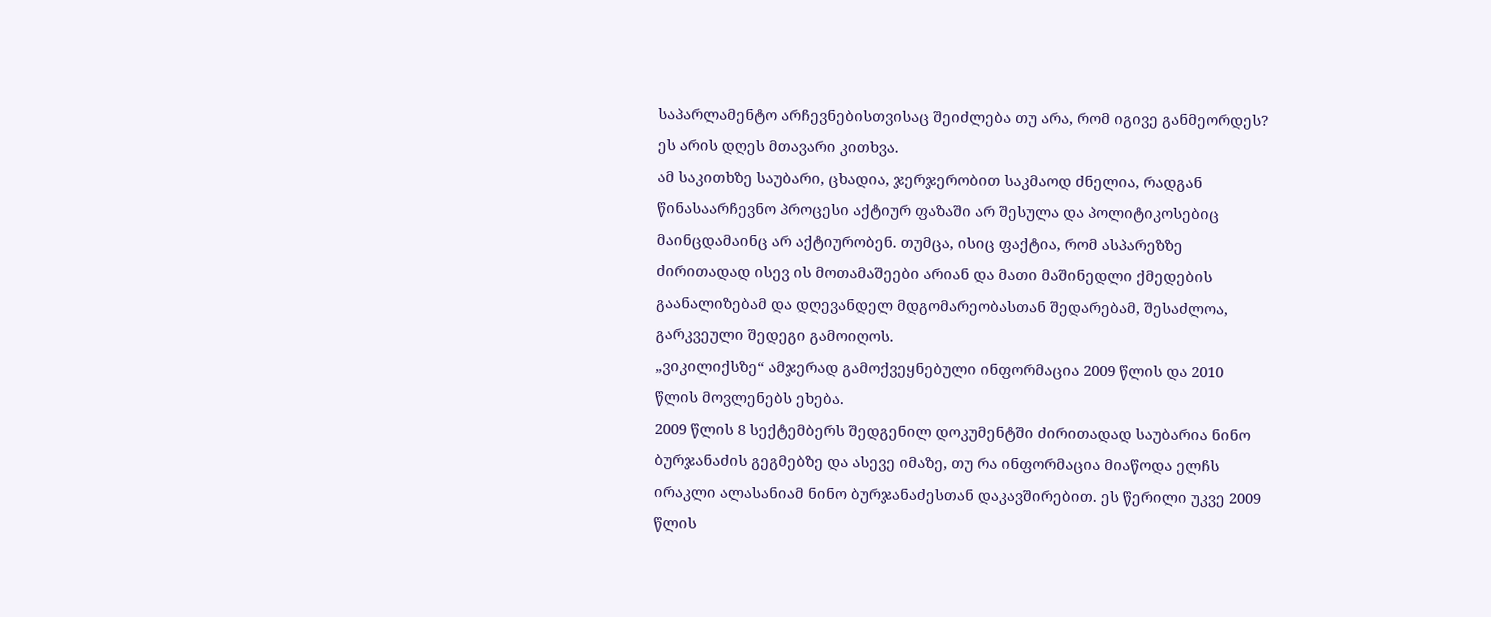საპარლამენტო არჩევნებისთვისაც შეიძლება თუ არა, რომ იგივე განმეორდეს? ეს არის დღეს მთავარი კითხვა.
ამ საკითხზე საუბარი, ცხადია, ჯერჯერობით საკმაოდ ძნელია, რადგან წინასაარჩევნო პროცესი აქტიურ ფაზაში არ შესულა და პოლიტიკოსებიც მაინცდამაინც არ აქტიურობენ. თუმცა, ისიც ფაქტია, რომ ასპარეზზე ძირითადად ისევ ის მოთამაშეები არიან და მათი მაშინედლი ქმედების გაანალიზებამ და დღევანდელ მდგომარეობასთან შედარებამ, შესაძლოა, გარკვეული შედეგი გამოიღოს.
„ვიკილიქსზე“ ამჯერად გამოქვეყნებული ინფორმაცია 2009 წლის და 2010 წლის მოვლენებს ეხება.
2009 წლის 8 სექტემბერს შედგენილ დოკუმენტში ძირითადად საუბარია ნინო ბურჯანაძის გეგმებზე და ასევე იმაზე, თუ რა ინფორმაცია მიაწოდა ელჩს ირაკლი ალასანიამ ნინო ბურჯანაძესთან დაკავშირებით. ეს წერილი უკვე 2009 წლის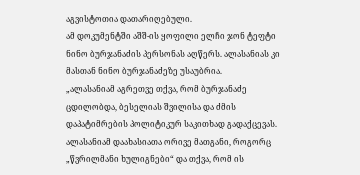აგვისტოთია დათარიღებული.
ამ დოკუმენტში აშშ-ის ყოფილი ელჩი ჯონ ტეფტი ნინო ბურჯანაძის პერსონას აღწერს. ალასანიას კი მასთან ნინო ბურჯანაძეზე უსაუბრია.
„ალასანიამ აგრეთვე თქვა, რომ ბურჯანაძე ცდილობდა, ბესელიას შვილისა და ძმის დაპატიმრების პოლიტიკურ საკითხად გადაქცევას. ალასანიამ დაახასიათა ორივე მათგანი, როგორც „წვრილმანი ხულიგნები“ და თქვა, რომ ის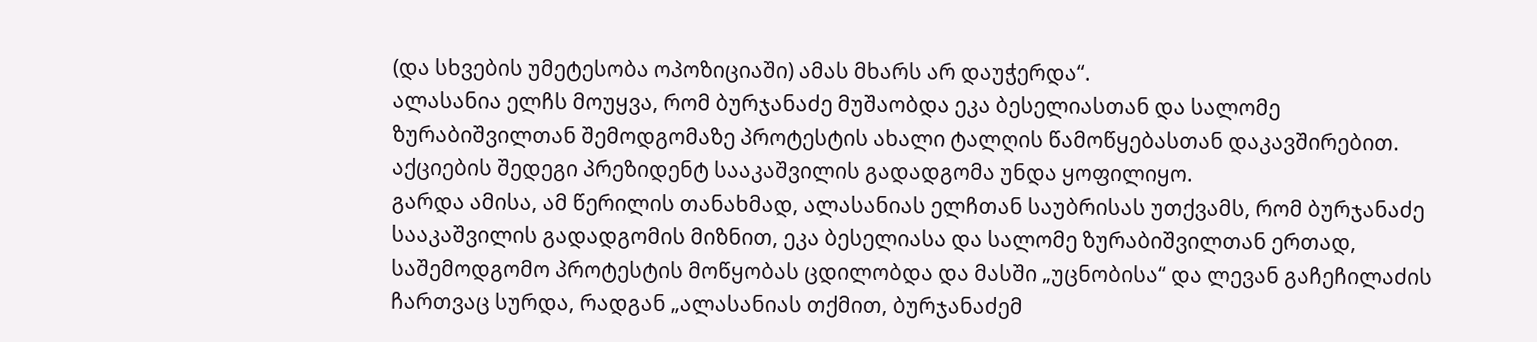(და სხვების უმეტესობა ოპოზიციაში) ამას მხარს არ დაუჭერდა“.
ალასანია ელჩს მოუყვა, რომ ბურჯანაძე მუშაობდა ეკა ბესელიასთან და სალომე ზურაბიშვილთან შემოდგომაზე პროტესტის ახალი ტალღის წამოწყებასთან დაკავშირებით. აქციების შედეგი პრეზიდენტ სააკაშვილის გადადგომა უნდა ყოფილიყო.
გარდა ამისა, ამ წერილის თანახმად, ალასანიას ელჩთან საუბრისას უთქვამს, რომ ბურჯანაძე სააკაშვილის გადადგომის მიზნით, ეკა ბესელიასა და სალომე ზურაბიშვილთან ერთად, საშემოდგომო პროტესტის მოწყობას ცდილობდა და მასში „უცნობისა“ და ლევან გაჩეჩილაძის ჩართვაც სურდა, რადგან „ალასანიას თქმით, ბურჯანაძემ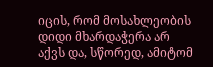იცის, რომ მოსახლეობის დიდი მხარდაჭერა არ აქვს და, სწორედ, ამიტომ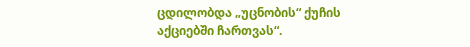ცდილობდა „უცნობის“ ქუჩის აქციებში ჩართვას“.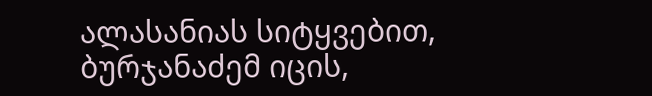ალასანიას სიტყვებით, ბურჯანაძემ იცის,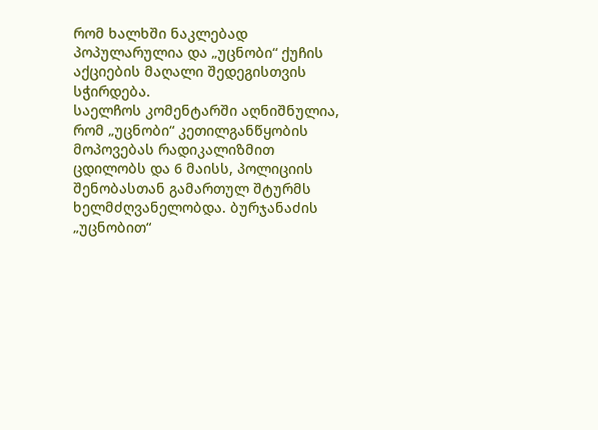რომ ხალხში ნაკლებად პოპულარულია და „უცნობი“ ქუჩის აქციების მაღალი შედეგისთვის სჭირდება.
საელჩოს კომენტარში აღნიშნულია, რომ „უცნობი“ კეთილგანწყობის მოპოვებას რადიკალიზმით ცდილობს და 6 მაისს, პოლიციის შენობასთან გამართულ შტურმს ხელმძღვანელობდა. ბურჯანაძის „უცნობით“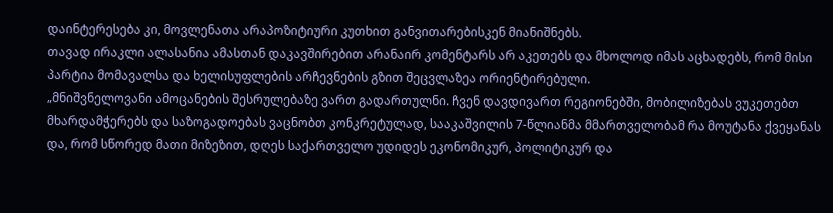დაინტერესება კი, მოვლენათა არაპოზიტიური კუთხით განვითარებისკენ მიანიშნებს.
თავად ირაკლი ალასანია ამასთან დაკავშირებით არანაირ კომენტარს არ აკეთებს და მხოლოდ იმას აცხადებს, რომ მისი პარტია მომავალსა და ხელისუფლების არჩევნების გზით შეცვლაზეა ორიენტირებული.
„მნიშვნელოვანი ამოცანების შესრულებაზე ვართ გადართულნი. ჩვენ დავდივართ რეგიონებში, მობილიზებას ვუკეთებთ მხარდამჭერებს და საზოგადოებას ვაცნობთ კონკრეტულად, სააკაშვილის 7-წლიანმა მმართველობამ რა მოუტანა ქვეყანას და, რომ სწორედ მათი მიზეზით, დღეს საქართველო უდიდეს ეკონომიკურ, პოლიტიკურ და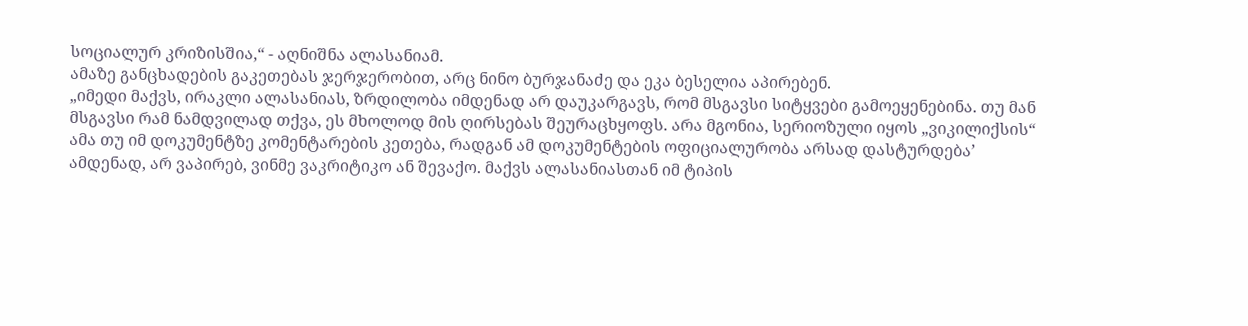სოციალურ კრიზისშია,“ - აღნიშნა ალასანიამ.
ამაზე განცხადების გაკეთებას ჯერჯერობით, არც ნინო ბურჯანაძე და ეკა ბესელია აპირებენ.
„იმედი მაქვს, ირაკლი ალასანიას, ზრდილობა იმდენად არ დაუკარგავს, რომ მსგავსი სიტყვები გამოეყენებინა. თუ მან მსგავსი რამ ნამდვილად თქვა, ეს მხოლოდ მის ღირსებას შეურაცხყოფს. არა მგონია, სერიოზული იყოს „ვიკილიქსის“ ამა თუ იმ დოკუმენტზე კომენტარების კეთება, რადგან ამ დოკუმენტების ოფიციალურობა არსად დასტურდება’ ამდენად, არ ვაპირებ, ვინმე ვაკრიტიკო ან შევაქო. მაქვს ალასანიასთან იმ ტიპის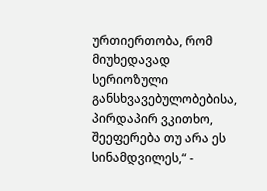ურთიერთობა, რომ მიუხედავად სერიოზული განსხვავებულობებისა, პირდაპირ ვკითხო, შეეფერება თუ არა ეს სინამდვილეს,“ -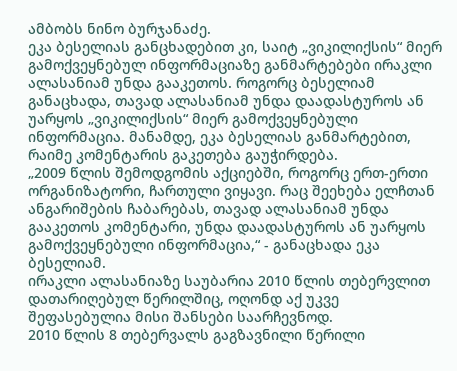ამბობს ნინო ბურჯანაძე.
ეკა ბესელიას განცხადებით კი, საიტ „ვიკილიქსის“ მიერ გამოქვეყნებულ ინფორმაციაზე განმარტებები ირაკლი ალასანიამ უნდა გააკეთოს. როგორც ბესელიამ განაცხადა, თავად ალასანიამ უნდა დაადასტუროს ან უარყოს „ვიკილიქსის“ მიერ გამოქვეყნებული ინფორმაცია. მანამდე, ეკა ბესელიას განმარტებით, რაიმე კომენტარის გაკეთება გაუჭირდება.
„2009 წლის შემოდგომის აქციებში, როგორც ერთ-ერთი ორგანიზატორი, ჩართული ვიყავი. რაც შეეხება ელჩთან ანგარიშების ჩაბარებას, თავად ალასანიამ უნდა გააკეთოს კომენტარი, უნდა დაადასტუროს ან უარყოს გამოქვეყნებული ინფორმაცია,“ - განაცხადა ეკა ბესელიამ.
ირაკლი ალასანიაზე საუბარია 2010 წლის თებერვლით დათარიღებულ წერილშიც, ოღონდ აქ უკვე შეფასებულია მისი შანსები საარჩევნოდ.
2010 წლის 8 თებერვალს გაგზავნილი წერილი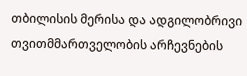თბილისის მერისა და ადგილობრივი თვითმმართველობის არჩევნების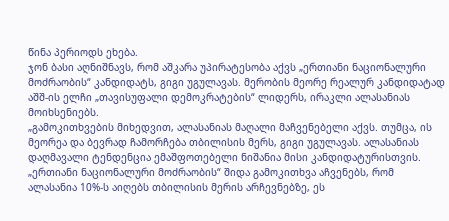წინა პერიოდს ეხება.
ჯონ ბასი აღნიშნავს, რომ აშკარა უპირატესობა აქვს „ერთიანი ნაციონალური მოძრაობის“ კანდიდატს, გიგი უგულავას. მერობის მეორე რეალურ კანდიდატად აშშ-ის ელჩი „თავისუფალი დემოკრატების“ ლიდერს, ირაკლი ალასანიას მოიხსენიებს.
„გამოკითხვების მიხედვით, ალასანიას მაღალი მაჩვენებელი აქვს. თუმცა, ის მეორეა და ბევრად ჩამორჩება თბილისის მერს, გიგი უგულავას. ალასანიას დაღმავალი ტენდენცია ემაშფოთებელი ნიშანია მისი კანდიდატურისთვის. „ერთიანი ნაციონალური მოძრაობის“ შიდა გამოკითხვა აჩვენებს, რომ ალასანია 10%-ს აიღებს თბილისის მერის არჩევნებზე, ეს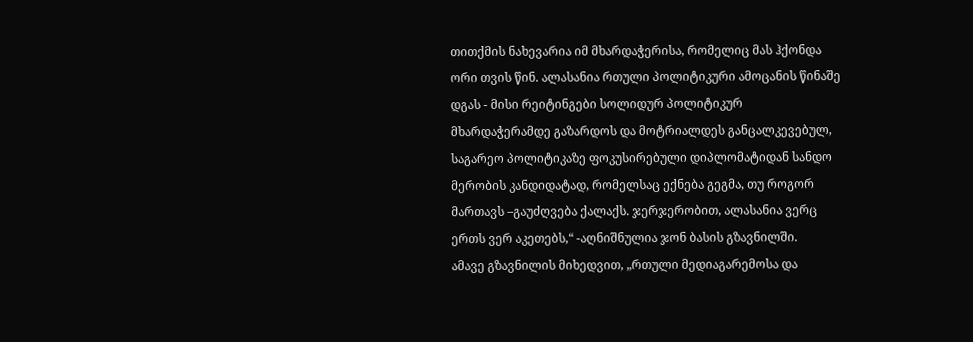თითქმის ნახევარია იმ მხარდაჭერისა, რომელიც მას ჰქონდა ორი თვის წინ. ალასანია რთული პოლიტიკური ამოცანის წინაშე დგას - მისი რეიტინგები სოლიდურ პოლიტიკურ მხარდაჭერამდე გაზარდოს და მოტრიალდეს განცალკევებულ, საგარეო პოლიტიკაზე ფოკუსირებული დიპლომატიდან სანდო მერობის კანდიდატად, რომელსაც ექნება გეგმა, თუ როგორ მართავს –გაუძღვება ქალაქს. ჯერჯერობით, ალასანია ვერც ერთს ვერ აკეთებს,“ -აღნიშნულია ჯონ ბასის გზავნილში.
ამავე გზავნილის მიხედვით, „რთული მედიაგარემოსა და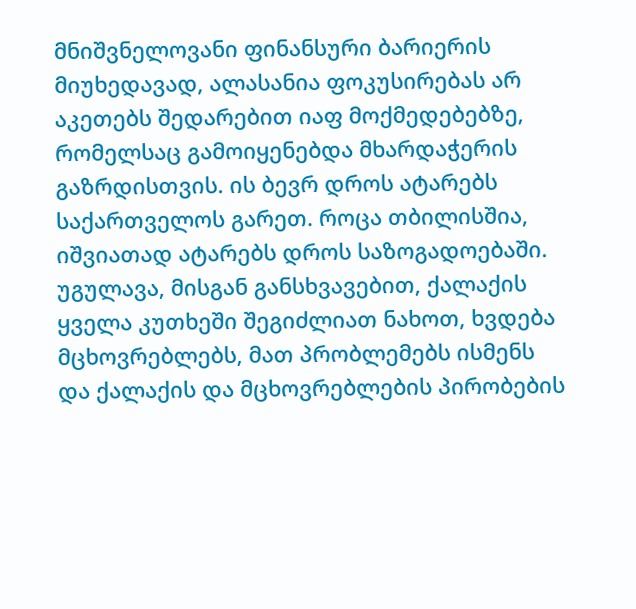მნიშვნელოვანი ფინანსური ბარიერის მიუხედავად, ალასანია ფოკუსირებას არ აკეთებს შედარებით იაფ მოქმედებებზე, რომელსაც გამოიყენებდა მხარდაჭერის გაზრდისთვის. ის ბევრ დროს ატარებს საქართველოს გარეთ. როცა თბილისშია, იშვიათად ატარებს დროს საზოგადოებაში. უგულავა, მისგან განსხვავებით, ქალაქის ყველა კუთხეში შეგიძლიათ ნახოთ, ხვდება მცხოვრებლებს, მათ პრობლემებს ისმენს და ქალაქის და მცხოვრებლების პირობების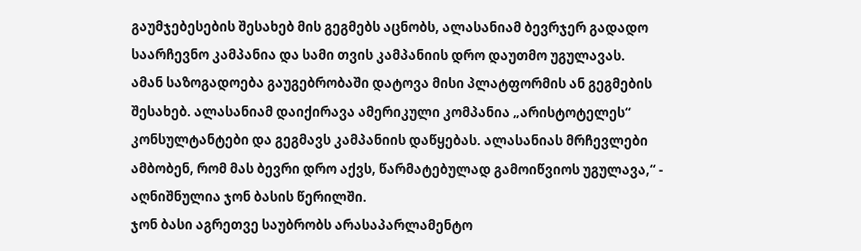გაუმჯებესების შესახებ მის გეგმებს აცნობს, ალასანიამ ბევრჯერ გადადო საარჩევნო კამპანია და სამი თვის კამპანიის დრო დაუთმო უგულავას.
ამან საზოგადოება გაუგებრობაში დატოვა მისი პლატფორმის ან გეგმების შესახებ. ალასანიამ დაიქირავა ამერიკული კომპანია „არისტოტელეს“ კონსულტანტები და გეგმავს კამპანიის დაწყებას. ალასანიას მრჩევლები ამბობენ, რომ მას ბევრი დრო აქვს, წარმატებულად გამოიწვიოს უგულავა,“ - აღნიშნულია ჯონ ბასის წერილში.
ჯონ ბასი აგრეთვე საუბრობს არასაპარლამენტო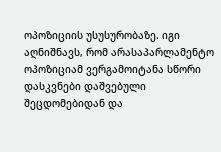ოპოზიციის უსუსურობაზე. იგი აღნიშნავს, რომ არასაპარლამენტო ოპოზიციამ ვერგამოიტანა სწორი დასკვნები დაშვებული შეცდომებიდან და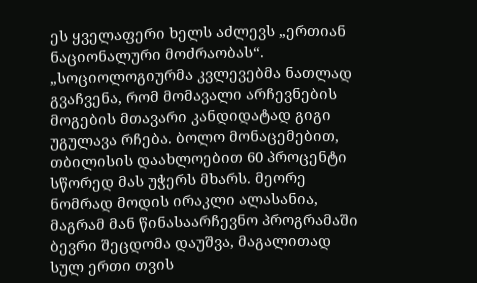ეს ყველაფერი ხელს აძლევს „ერთიან ნაციონალური მოძრაობას“.
„სოციოლოგიურმა კვლევებმა ნათლად გვაჩვენა, რომ მომავალი არჩევნების მოგების მთავარი კანდიდატად გიგი უგულავა რჩება. ბოლო მონაცემებით, თბილისის დაახლოებით 60 პროცენტი სწორედ მას უჭერს მხარს. მეორე ნომრად მოდის ირაკლი ალასანია, მაგრამ მან წინასაარჩევნო პროგრამაში ბევრი შეცდომა დაუშვა, მაგალითად სულ ერთი თვის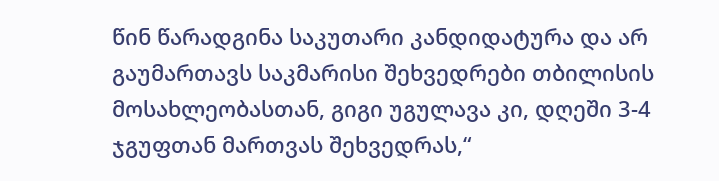წინ წარადგინა საკუთარი კანდიდატურა და არ გაუმართავს საკმარისი შეხვედრები თბილისის მოსახლეობასთან, გიგი უგულავა კი, დღეში 3-4 ჯგუფთან მართვას შეხვედრას,“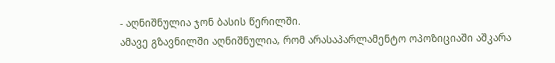- აღნიშნულია ჯონ ბასის წერილში.
ამავე გზავნილში აღნიშნულია, რომ არასაპარლამენტო ოპოზიციაში აშკარა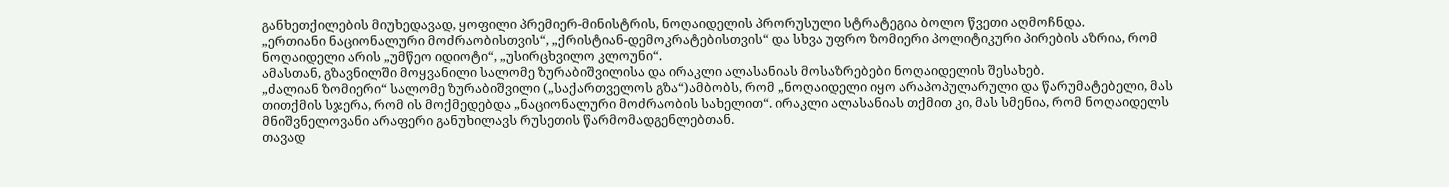განხეთქილების მიუხედავად, ყოფილი პრემიერ-მინისტრის, ნოღაიდელის პრორუსული სტრატეგია ბოლო წვეთი აღმოჩნდა.
„ერთიანი ნაციონალური მოძრაობისთვის“, „ქრისტიან-დემოკრატებისთვის“ და სხვა უფრო ზომიერი პოლიტიკური პირების აზრია, რომ ნოღაიდელი არის „უმწეო იდიოტი“, „უსირცხვილო კლოუნი“.
ამასთან, გზავნილში მოყვანილი სალომე ზურაბიშვილისა და ირაკლი ალასანიას მოსაზრებები ნოღაიდელის შესახებ.
„ძალიან ზომიერი“ სალომე ზურაბიშვილი („საქართველოს გზა“)ამბობს, რომ „ნოღაიდელი იყო არაპოპულარული და წარუმატებელი, მას თითქმის სჯერა, რომ ის მოქმედებდა „ნაციონალური მოძრაობის სახელით“. ირაკლი ალასანიას თქმით კი, მას სმენია, რომ ნოღაიდელს მნიშვნელოვანი არაფერი განუხილავს რუსეთის წარმომადგენლებთან.
თავად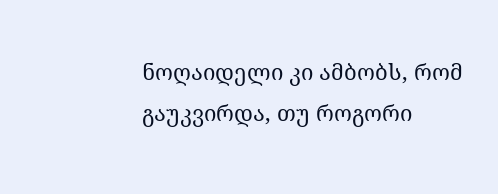ნოღაიდელი კი ამბობს, რომ გაუკვირდა, თუ როგორი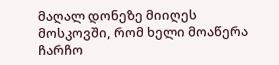მაღალ დონეზე მიიღეს მოსკოვში, რომ ხელი მოაწერა ჩარჩო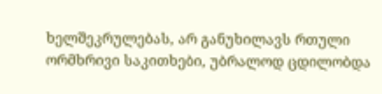ხელშეკრულებას, არ განუხილავს რთული ორმხრივი საკითხები, უბრალოდ ცდილობდა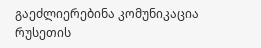გაეძლიერებინა კომუნიკაცია რუსეთის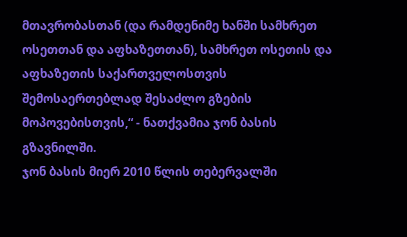მთავრობასთან (და რამდენიმე ხანში სამხრეთ ოსეთთან და აფხაზეთთან), სამხრეთ ოსეთის და აფხაზეთის საქართველოსთვის შემოსაერთებლად შესაძლო გზების მოპოვებისთვის,“ - ნათქვამია ჯონ ბასის გზავნილში.
ჯონ ბასის მიერ 2010 წლის თებერვალში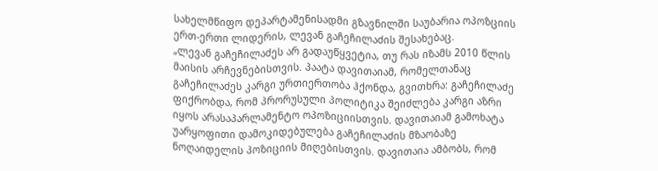სახელმწიფო დეპარტამენისადმი გზავნილში საუბარია ოპოზციის ერთ-ერთი ლიდერის, ლევან გაჩეჩილაძის შესახებაც.
„ლევან გაჩეჩილაძეს არ გადაუწყვეტია, თუ რას იზამს 2010 წლის მაისის არჩევნებისთვის. პაატა დავითაიამ, რომელთანაც გაჩეჩილაძეს კარგი ურთიერთობა ჰქონდა, გვითხრა: გაჩეჩილაძე ფიქრობდა, რომ პრორუსული პოლიტიკა შეიძლება კარგი აზრი იყოს არასაპარლამენტო ოპოზიციისთვის. დავითაიამ გამოხატა უარყოფითი დამოკიდებულება გაჩეჩილაძის მზაობაზე ნოღაიდელის პოზიციის მიღებისთვის. დავითაია ამბობს, რომ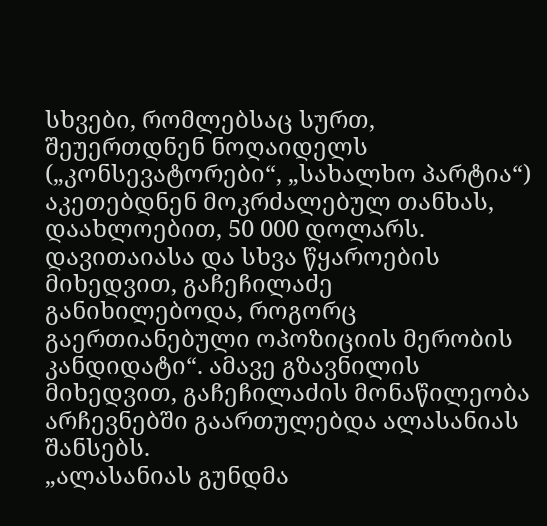სხვები, რომლებსაც სურთ, შეუერთდნენ ნოღაიდელს („კონსევატორები“, „სახალხო პარტია“) აკეთებდნენ მოკრძალებულ თანხას, დაახლოებით, 50 000 დოლარს. დავითაიასა და სხვა წყაროების მიხედვით, გაჩეჩილაძე განიხილებოდა, როგორც გაერთიანებული ოპოზიციის მერობის კანდიდატი“. ამავე გზავნილის მიხედვით, გაჩეჩილაძის მონაწილეობა არჩევნებში გაართულებდა ალასანიას შანსებს.
„ალასანიას გუნდმა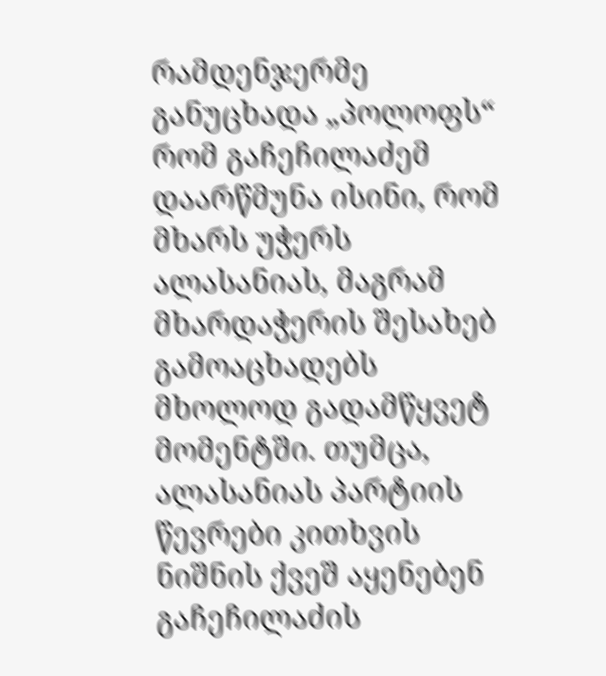რამდენჯერმე განუცხადა „პოლოფს“ რომ გაჩეჩილაძემ დაარწმუნა ისინი, რომ მხარს უჭერს ალასანიას, მაგრამ მხარდაჭერის შესახებ გამოაცხადებს მხოლოდ გადამწყვეტ მომენტში. თუმცა, ალასანიას პარტიის წევრები კითხვის ნიშნის ქვეშ აყენებენ გაჩეჩილაძის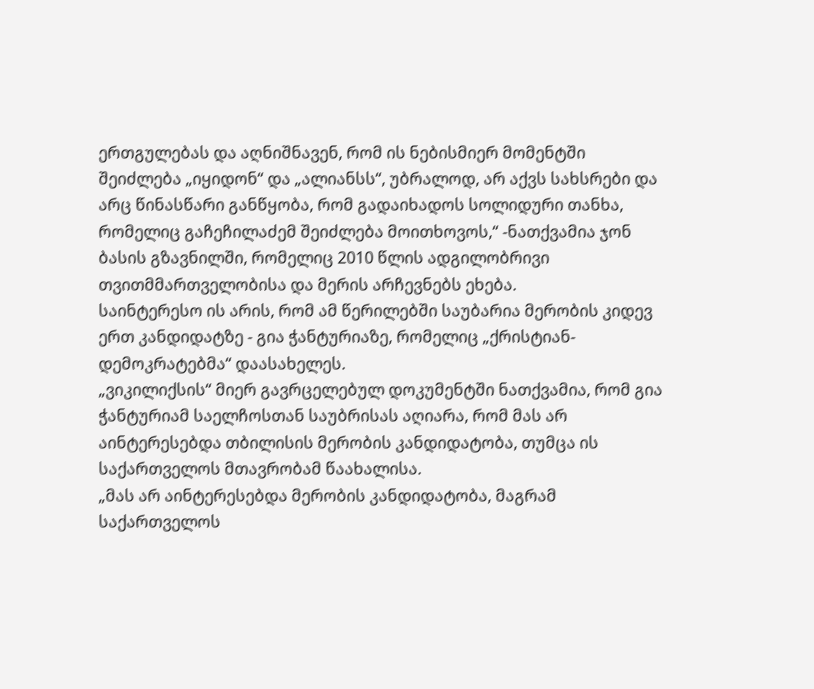ერთგულებას და აღნიშნავენ, რომ ის ნებისმიერ მომენტში შეიძლება „იყიდონ“ და „ალიანსს“, უბრალოდ, არ აქვს სახსრები და არც წინასწარი განწყობა, რომ გადაიხადოს სოლიდური თანხა, რომელიც გაჩეჩილაძემ შეიძლება მოითხოვოს,“ -ნათქვამია ჯონ ბასის გზავნილში, რომელიც 2010 წლის ადგილობრივი თვითმმართველობისა და მერის არჩევნებს ეხება.
საინტერესო ის არის, რომ ამ წერილებში საუბარია მერობის კიდევ ერთ კანდიდატზე - გია ჭანტურიაზე, რომელიც „ქრისტიან-დემოკრატებმა“ დაასახელეს.
„ვიკილიქსის“ მიერ გავრცელებულ დოკუმენტში ნათქვამია, რომ გია ჭანტურიამ საელჩოსთან საუბრისას აღიარა, რომ მას არ აინტერესებდა თბილისის მერობის კანდიდატობა, თუმცა ის საქართველოს მთავრობამ წაახალისა.
„მას არ აინტერესებდა მერობის კანდიდატობა, მაგრამ საქართველოს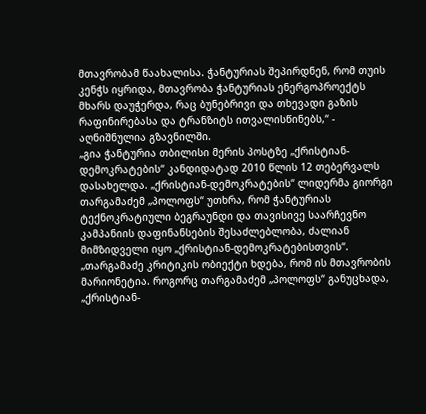მთავრობამ წაახალისა. ჭანტურიას შეპირდნენ, რომ თუის კენჭს იყრიდა, მთავრობა ჭანტურიას ენერგოპროექტს მხარს დაუჭერდა, რაც ბუნებრივი და თხევადი გაზის რაფინირებასა და ტრანზიტს ითვალისწინებს,“ - აღნიშნულია გზავნილში.
„გია ჭანტურია თბილისი მერის პოსტზე „ქრისტიან-დემოკრატების“ კანდიდატად 2010 წლის 12 თებერვალს დასახელდა. „ქრისტიან-დემოკრატების“ ლიდერმა გიორგი თარგამაძემ „პოლოფს“ უთხრა, რომ ჭანტურიას ტექნოკრატიული ბეგრაუნდი და თავისივე საარჩევნო კამპანიის დაფინანსების შესაძლებლობა, ძალიან მიმზიდველი იყო „ქრისტიან-დემოკრატებისთვის“.
„თარგამაძე კრიტიკის ობიექტი ხდება, რომ ის მთავრობის მარიონეტია. როგორც თარგამაძემ „პოლოფს“ განუცხადა, „ქრისტიან-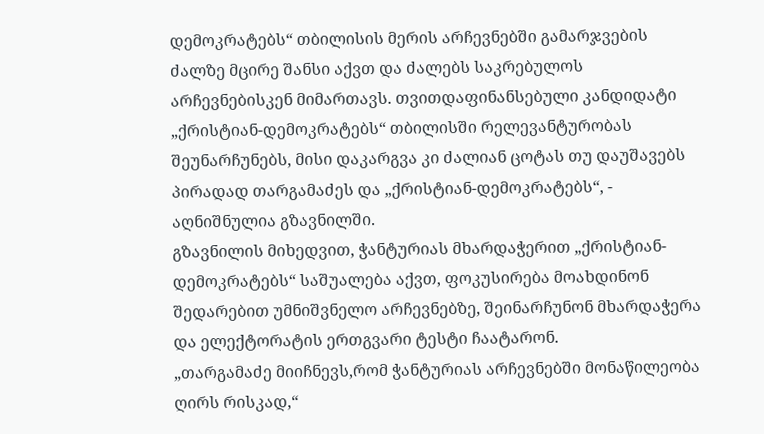დემოკრატებს“ თბილისის მერის არჩევნებში გამარჯვების ძალზე მცირე შანსი აქვთ და ძალებს საკრებულოს არჩევნებისკენ მიმართავს. თვითდაფინანსებული კანდიდატი „ქრისტიან-დემოკრატებს“ თბილისში რელევანტურობას შეუნარჩუნებს, მისი დაკარგვა კი ძალიან ცოტას თუ დაუშავებს პირადად თარგამაძეს და „ქრისტიან-დემოკრატებს“, - აღნიშნულია გზავნილში.
გზავნილის მიხედვით, ჭანტურიას მხარდაჭერით „ქრისტიან-დემოკრატებს“ საშუალება აქვთ, ფოკუსირება მოახდინონ შედარებით უმნიშვნელო არჩევნებზე, შეინარჩუნონ მხარდაჭერა და ელექტორატის ერთგვარი ტესტი ჩაატარონ.
„თარგამაძე მიიჩნევს,რომ ჭანტურიას არჩევნებში მონაწილეობა ღირს რისკად,“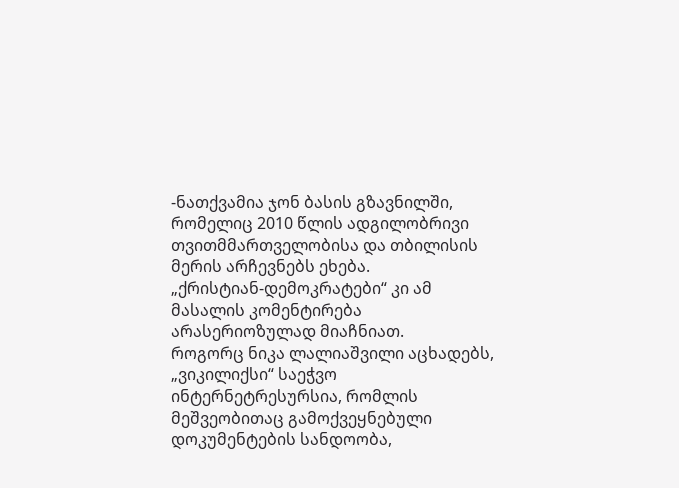-ნათქვამია ჯონ ბასის გზავნილში, რომელიც 2010 წლის ადგილობრივი თვითმმართველობისა და თბილისის მერის არჩევნებს ეხება.
„ქრისტიან-დემოკრატები“ კი ამ მასალის კომენტირება არასერიოზულად მიაჩნიათ.
როგორც ნიკა ლალიაშვილი აცხადებს, „ვიკილიქსი“ საეჭვო ინტერნეტრესურსია, რომლის მეშვეობითაც გამოქვეყნებული დოკუმენტების სანდოობა,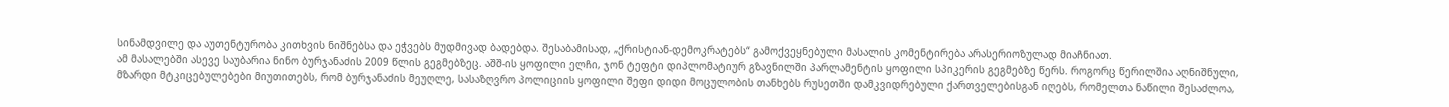სინამდვილე და აუთენტურობა კითხვის ნიშნებსა და ეჭვებს მუდმივად ბადებდა. შესაბამისად, „ქრისტიან-დემოკრატებს“ გამოქვეყნებული მასალის კომენტირება არასერიოზულად მიაჩნიათ.
ამ მასალებში ასევე საუბარია ნინო ბურჯანაძის 2009 წლის გეგმებზეც. აშშ-ის ყოფილი ელჩი, ჯონ ტეფტი დიპლომატიურ გზავნილში პარლამენტის ყოფილი სპიკერის გეგმებზე წერს. როგორც წერილშია აღნიშნული, მზარდი მტკიცებულებები მიუთითებს, რომ ბურჯანაძის მეუღლე, სასაზღვრო პოლიციის ყოფილი შეფი დიდი მოცულობის თანხებს რუსეთში დამკვიდრებული ქართველებისგან იღებს, რომელთა ნაწილი შესაძლოა,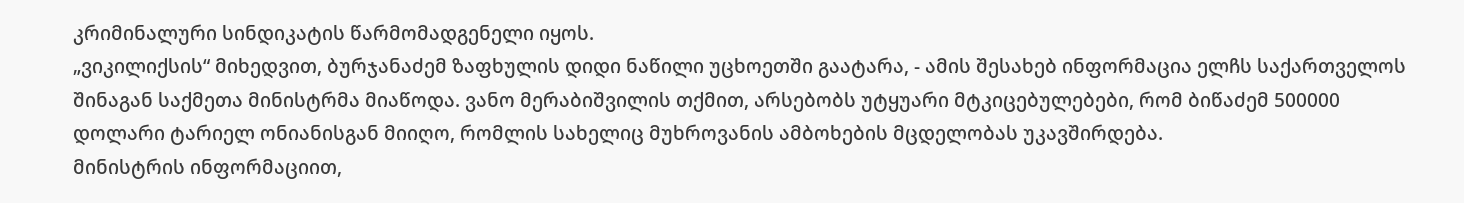კრიმინალური სინდიკატის წარმომადგენელი იყოს.
„ვიკილიქსის“ მიხედვით, ბურჯანაძემ ზაფხულის დიდი ნაწილი უცხოეთში გაატარა, - ამის შესახებ ინფორმაცია ელჩს საქართველოს შინაგან საქმეთა მინისტრმა მიაწოდა. ვანო მერაბიშვილის თქმით, არსებობს უტყუარი მტკიცებულებები, რომ ბიწაძემ 500000 დოლარი ტარიელ ონიანისგან მიიღო, რომლის სახელიც მუხროვანის ამბოხების მცდელობას უკავშირდება.
მინისტრის ინფორმაციით,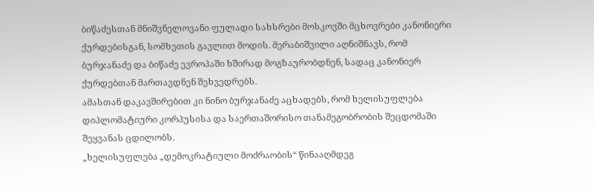ბიწაძესთან მნიშვნელოვანი ფულადი სახსრები მოსკოვში მცხოვრები კანონიერი ქურდებისგან, სომხეთის გავლით მოდის. მერაბიშვილი აღნიშნავს, რომ ბურჯანაძე და ბიწაძე ევროპაში ხშირად მოგზაურობდნენ, სადაც კანონიერ ქურდებთან მართავდნენ შეხვედრებს.
ამასთან დაკავშირებით კი ნინო ბურჯანაძე აცხადებს, რომ ხელისუფლება დიპლომატიური კორპუსისა და საერთაშორისო თანამეგობრობის შეცდომაში შეყვანას ცდილობს.
„ხელისუფლება „დემოკრატიული მოძრაობის“ წინააღმდეგ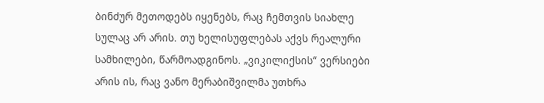ბინძურ მეთოდებს იყენებს, რაც ჩემთვის სიახლე სულაც არ არის. თუ ხელისუფლებას აქვს რეალური სამხილები, წარმოადგინოს. „ვიკილიქსის“ ვერსიები არის ის, რაც ვანო მერაბიშვილმა უთხრა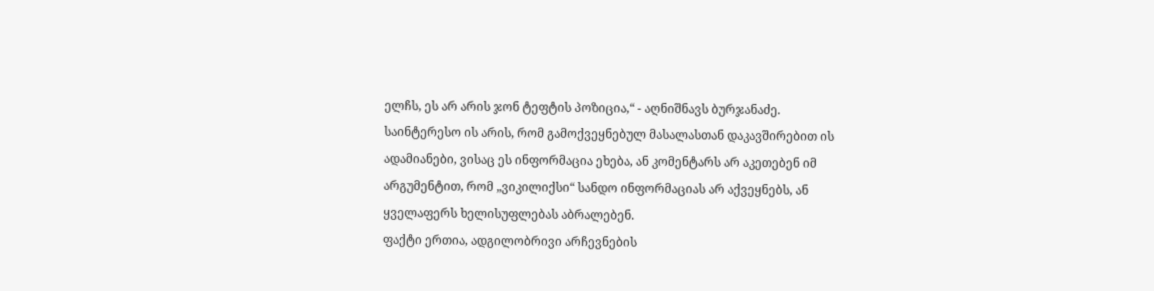ელჩს, ეს არ არის ჯონ ტეფტის პოზიცია,“ - აღნიშნავს ბურჯანაძე.
საინტერესო ის არის, რომ გამოქვეყნებულ მასალასთან დაკავშირებით ის ადამიანები, ვისაც ეს ინფორმაცია ეხება, ან კომენტარს არ აკეთებენ იმ არგუმენტით, რომ „ვიკილიქსი“ სანდო ინფორმაციას არ აქვეყნებს, ან ყველაფერს ხელისუფლებას აბრალებენ.
ფაქტი ერთია, ადგილობრივი არჩევნების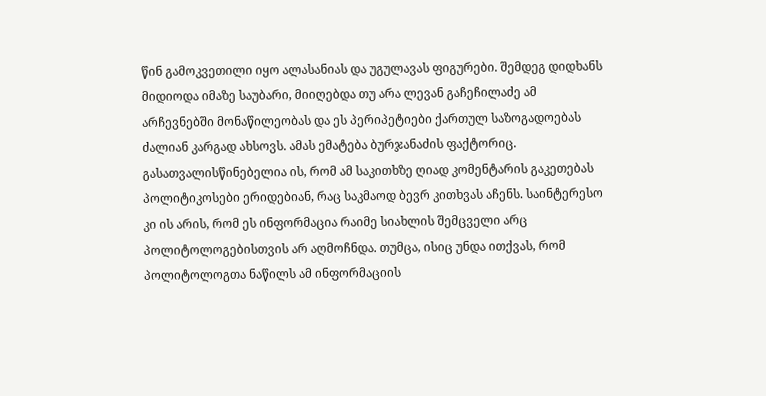წინ გამოკვეთილი იყო ალასანიას და უგულავას ფიგურები. შემდეგ დიდხანს მიდიოდა იმაზე საუბარი, მიიღებდა თუ არა ლევან გაჩეჩილაძე ამ არჩევნებში მონაწილეობას და ეს პერიპეტიები ქართულ საზოგადოებას ძალიან კარგად ახსოვს. ამას ემატება ბურჯანაძის ფაქტორიც.
გასათვალისწინებელია ის, რომ ამ საკითხზე ღიად კომენტარის გაკეთებას პოლიტიკოსები ერიდებიან, რაც საკმაოდ ბევრ კითხვას აჩენს. საინტერესო კი ის არის, რომ ეს ინფორმაცია რაიმე სიახლის შემცველი არც პოლიტოლოგებისთვის არ აღმოჩნდა. თუმცა, ისიც უნდა ითქვას, რომ პოლიტოლოგთა ნაწილს ამ ინფორმაციის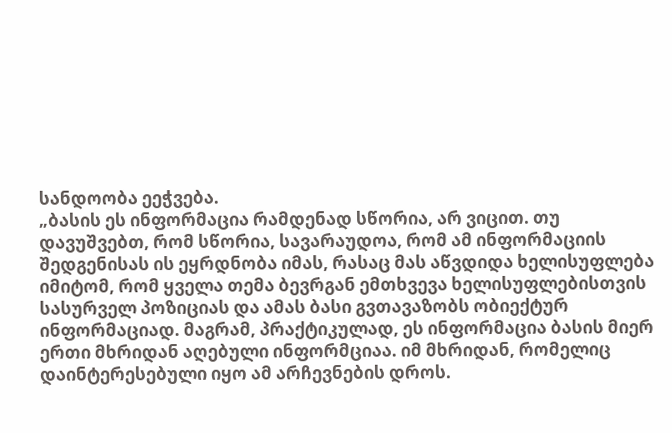სანდოობა ეეჭვება.
„ბასის ეს ინფორმაცია რამდენად სწორია, არ ვიცით. თუ დავუშვებთ, რომ სწორია, სავარაუდოა, რომ ამ ინფორმაციის შედგენისას ის ეყრდნობა იმას, რასაც მას აწვდიდა ხელისუფლება იმიტომ, რომ ყველა თემა ბევრგან ემთხვევა ხელისუფლებისთვის სასურველ პოზიციას და ამას ბასი გვთავაზობს ობიექტურ ინფორმაციად. მაგრამ, პრაქტიკულად, ეს ინფორმაცია ბასის მიერ ერთი მხრიდან აღებული ინფორმციაა. იმ მხრიდან, რომელიც დაინტერესებული იყო ამ არჩევნების დროს.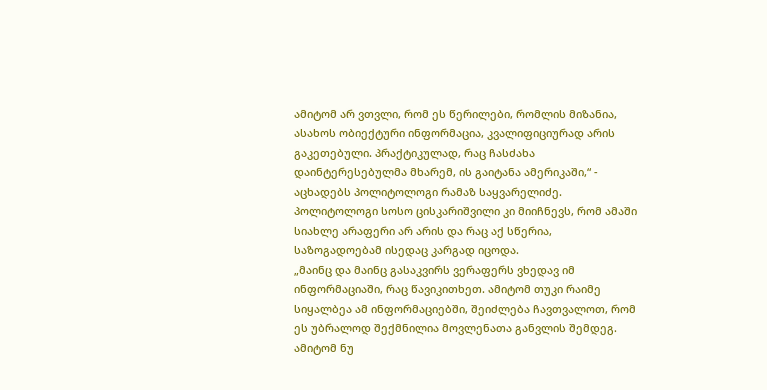ამიტომ არ ვთვლი, რომ ეს წერილები, რომლის მიზანია, ასახოს ობიექტური ინფორმაცია, კვალიფიციურად არის გაკეთებული. პრაქტიკულად, რაც ჩასძახა დაინტერესებულმა მხარემ, ის გაიტანა ამერიკაში,“ - აცხადებს პოლიტოლოგი რამაზ საყვარელიძე.
პოლიტოლოგი სოსო ცისკარიშვილი კი მიიჩნევს, რომ ამაში სიახლე არაფერი არ არის და რაც აქ სწერია, საზოგადოებამ ისედაც კარგად იცოდა.
„მაინც და მაინც გასაკვირს ვერაფერს ვხედავ იმ ინფორმაციაში, რაც წავიკითხეთ. ამიტომ თუკი რაიმე სიყალბეა ამ ინფორმაციებში, შეიძლება ჩავთვალოთ, რომ ეს უბრალოდ შექმნილია მოვლენათა განვლის შემდეგ. ამიტომ ნუ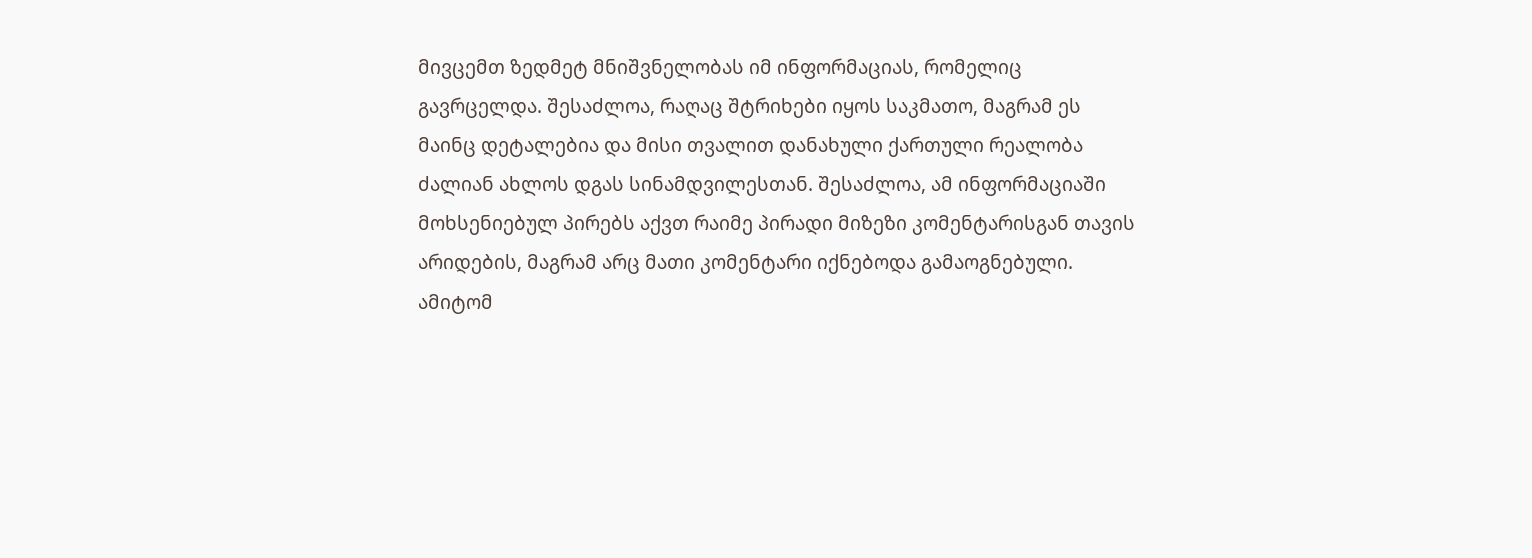მივცემთ ზედმეტ მნიშვნელობას იმ ინფორმაციას, რომელიც გავრცელდა. შესაძლოა, რაღაც შტრიხები იყოს საკმათო, მაგრამ ეს მაინც დეტალებია და მისი თვალით დანახული ქართული რეალობა ძალიან ახლოს დგას სინამდვილესთან. შესაძლოა, ამ ინფორმაციაში მოხსენიებულ პირებს აქვთ რაიმე პირადი მიზეზი კომენტარისგან თავის არიდების, მაგრამ არც მათი კომენტარი იქნებოდა გამაოგნებული. ამიტომ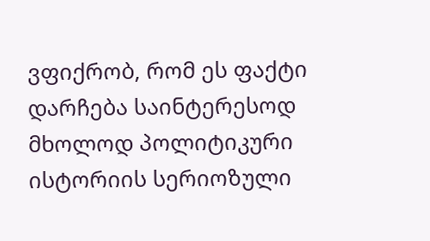ვფიქრობ, რომ ეს ფაქტი დარჩება საინტერესოდ მხოლოდ პოლიტიკური ისტორიის სერიოზული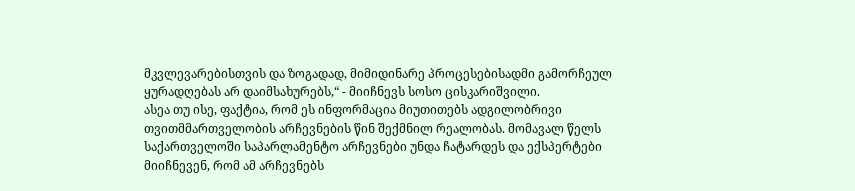მკვლევარებისთვის და ზოგადად, მიმიდინარე პროცესებისადმი გამორჩეულ ყურადღებას არ დაიმსახურებს,“ - მიიჩნევს სოსო ცისკარიშვილი.
ასეა თუ ისე, ფაქტია, რომ ეს ინფორმაცია მიუთითებს ადგილობრივი თვითმმართველობის არჩევნების წინ შექმნილ რეალობას. მომავალ წელს საქართველოში საპარლამენტო არჩევნები უნდა ჩატარდეს და ექსპერტები მიიჩნევენ, რომ ამ არჩევნებს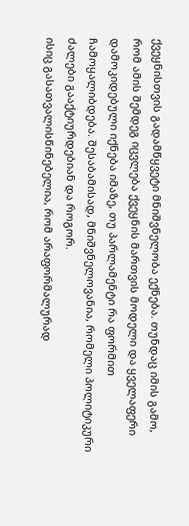ქვეყნისთვის გადამწყვეტი მნიშვნელობა ექნება. თუნდაც იმის გამო, რომ ამის შემდეგ იცვლება ქვეყნის მართვის მოდელი და ყველაფერი დამოკიდებული იქნება იმაზე, თუ პარლამენტი რა ფორმით ჩამოყალიბდება. შესაბამისად, მნიშვნელოვანია, რომელი პოლიტიკური ძალები გააქტიურდებიან და როგორ.
ისიც გასათვალისწინებელია, რომ არაფორმალურად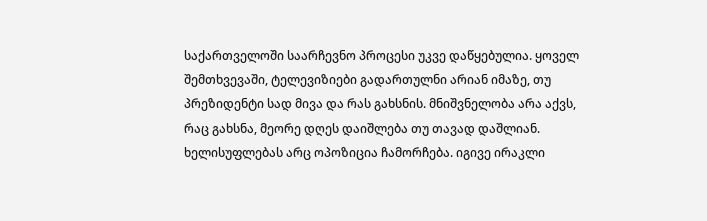საქართველოში საარჩევნო პროცესი უკვე დაწყებულია. ყოველ შემთხვევაში, ტელევიზიები გადართულნი არიან იმაზე, თუ პრეზიდენტი სად მივა და რას გახსნის. მნიშვნელობა არა აქვს, რაც გახსნა, მეორე დღეს დაიშლება თუ თავად დაშლიან.
ხელისუფლებას არც ოპოზიცია ჩამორჩება. იგივე ირაკლი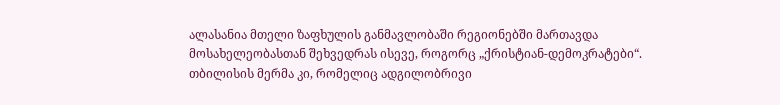ალასანია მთელი ზაფხულის განმავლობაში რეგიონებში მართავდა მოსახელეობასთან შეხვედრას ისევე, როგორც „ქრისტიან-დემოკრატები“.
თბილისის მერმა კი, რომელიც ადგილობრივი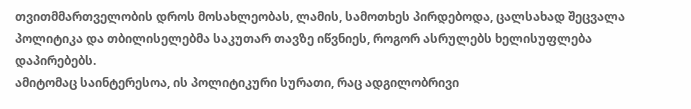თვითმმართველობის დროს მოსახლეობას, ლამის, სამოთხეს პირდებოდა, ცალსახად შეცვალა პოლიტიკა და თბილისელებმა საკუთარ თავზე იწვნიეს, როგორ ასრულებს ხელისუფლება დაპირებებს.
ამიტომაც საინტერესოა, ის პოლიტიკური სურათი, რაც ადგილობრივი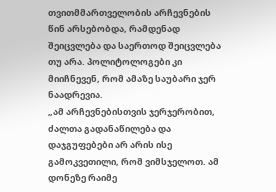თვითმმართველობის არჩევნების წინ არსებობდა, რამდენად შეიცვლება და საერთოდ შეიცვლება თუ არა. პოლიტოლოგები კი მიიჩნევენ, რომ ამაზე საუბარი ჯერ ნაადრევია.
„ამ არჩევნებისთვის ჯერჯერობით, ძალთა გადანაწილება და დაჯგუფებები არ არის ისე გამოკვეთილი, რომ ვიმსჯელოთ. ამ დონეზე რაიმე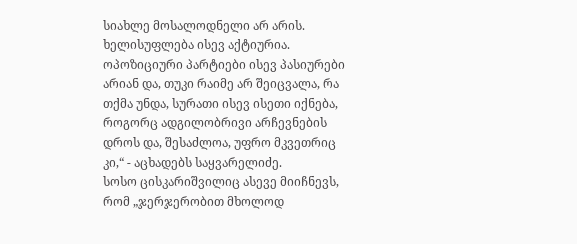სიახლე მოსალოდნელი არ არის. ხელისუფლება ისევ აქტიურია. ოპოზიციური პარტიები ისევ პასიურები არიან და, თუკი რაიმე არ შეიცვალა, რა თქმა უნდა, სურათი ისევ ისეთი იქნება, როგორც ადგილობრივი არჩევნების დროს და, შესაძლოა, უფრო მკვეთრიც კი,“ - აცხადებს საყვარელიძე.
სოსო ცისკარიშვილიც ასევე მიიჩნევს, რომ „ჯერჯერობით მხოლოდ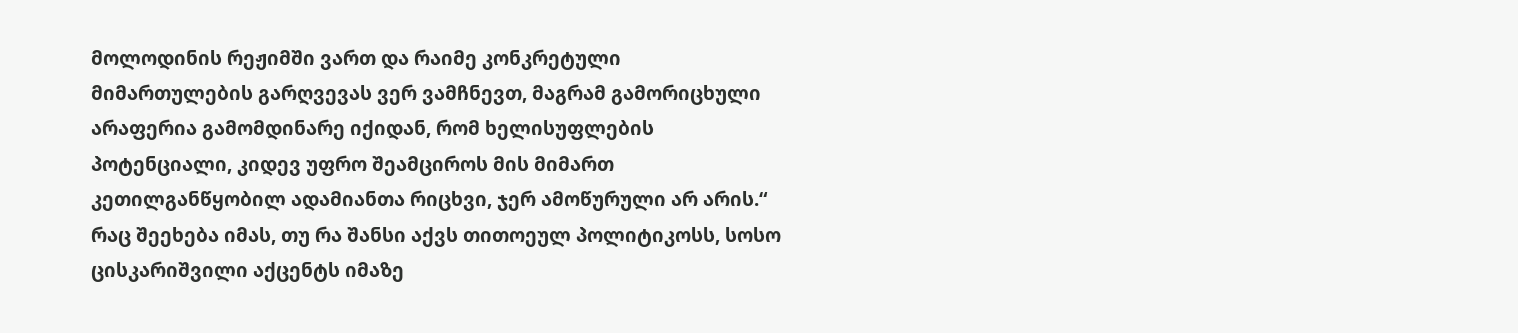მოლოდინის რეჟიმში ვართ და რაიმე კონკრეტული მიმართულების გარღვევას ვერ ვამჩნევთ, მაგრამ გამორიცხული არაფერია გამომდინარე იქიდან, რომ ხელისუფლების პოტენციალი, კიდევ უფრო შეამციროს მის მიმართ კეთილგანწყობილ ადამიანთა რიცხვი, ჯერ ამოწურული არ არის.“
რაც შეეხება იმას, თუ რა შანსი აქვს თითოეულ პოლიტიკოსს, სოსო ცისკარიშვილი აქცენტს იმაზე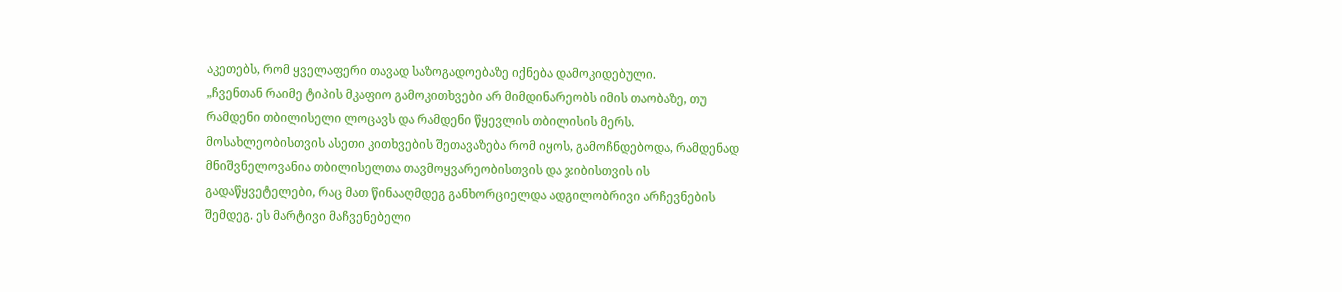აკეთებს, რომ ყველაფერი თავად საზოგადოებაზე იქნება დამოკიდებული.
„ჩვენთან რაიმე ტიპის მკაფიო გამოკითხვები არ მიმდინარეობს იმის თაობაზე, თუ რამდენი თბილისელი ლოცავს და რამდენი წყევლის თბილისის მერს. მოსახლეობისთვის ასეთი კითხვების შეთავაზება რომ იყოს, გამოჩნდებოდა, რამდენად მნიშვნელოვანია თბილისელთა თავმოყვარეობისთვის და ჯიბისთვის ის გადაწყვეტელები, რაც მათ წინააღმდეგ განხორციელდა ადგილობრივი არჩევნების შემდეგ. ეს მარტივი მაჩვენებელი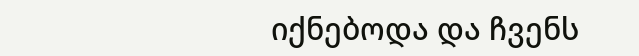იქნებოდა და ჩვენს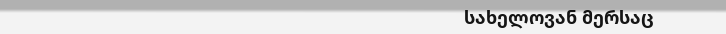სახელოვან მერსაც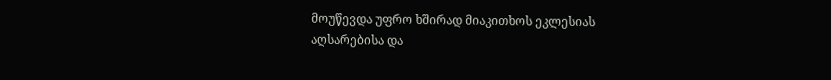მოუწევდა უფრო ხშირად მიაკითხოს ეკლესიას აღსარებისა და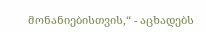მონანიებისთვის,“ - აცხადებს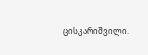ცისკარიშვილი.